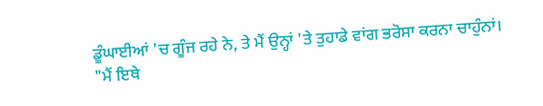ਡੂੰਘਾਈਆਂ 'ਚ ਗੂੰਜ ਰਹੇ ਨੇ, ਤੇ ਮੈਂ ਉਨ੍ਹਾਂ 'ਤੇ ਤੁਹਾਡੇ ਵਾਂਗ ਭਰੋਸਾ ਕਰਨਾ ਚਾਹੁੰਨਾਂ।
"ਮੈਂ ਇਥੇ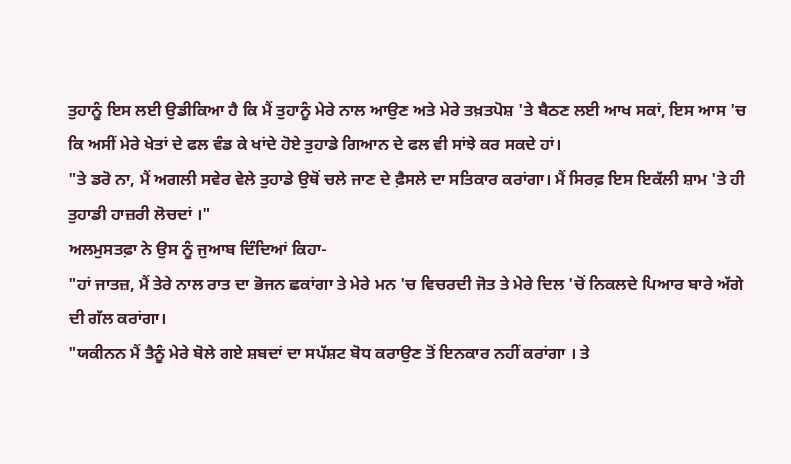ਤੁਹਾਨੂੰ ਇਸ ਲਈ ਉਡੀਕਿਆ ਹੈ ਕਿ ਮੈਂ ਤੁਹਾਨੂੰ ਮੇਰੇ ਨਾਲ ਆਉਣ ਅਤੇ ਮੇਰੇ ਤਖ਼ਤਪੋਸ਼ 'ਤੇ ਬੈਠਣ ਲਈ ਆਖ ਸਕਾਂ, ਇਸ ਆਸ 'ਚ ਕਿ ਅਸੀਂ ਮੇਰੇ ਖੇਤਾਂ ਦੇ ਫਲ ਵੰਡ ਕੇ ਖਾਂਦੇ ਹੋਏ ਤੁਹਾਡੇ ਗਿਆਨ ਦੇ ਫਲ ਵੀ ਸਾਂਝੇ ਕਰ ਸਕਦੇ ਹਾਂ।
"ਤੇ ਡਰੋ ਨਾ, ਮੈਂ ਅਗਲੀ ਸਵੇਰ ਵੇਲੇ ਤੁਹਾਡੇ ਉਥੋਂ ਚਲੇ ਜਾਣ ਦੇ ਫ਼ੈਸਲੇ ਦਾ ਸਤਿਕਾਰ ਕਰਾਂਗਾ। ਮੈਂ ਸਿਰਫ਼ ਇਸ ਇਕੱਲੀ ਸ਼ਾਮ 'ਤੇ ਹੀ ਤੁਹਾਡੀ ਹਾਜ਼ਰੀ ਲੋਚਦਾਂ ।"
ਅਲਮੁਸਤਫ਼ਾ ਨੇ ਉਸ ਨੂੰ ਜੁਆਬ ਦਿੰਦਿਆਂ ਕਿਹਾ-
"ਹਾਂ ਜਾਤਜ਼, ਮੈਂ ਤੇਰੇ ਨਾਲ ਰਾਤ ਦਾ ਭੋਜਨ ਛਕਾਂਗਾ ਤੇ ਮੇਰੇ ਮਨ 'ਚ ਵਿਚਰਦੀ ਜੋਤ ਤੇ ਮੇਰੇ ਦਿਲ 'ਚੋਂ ਨਿਕਲਦੇ ਪਿਆਰ ਬਾਰੇ ਅੱਗੇ ਦੀ ਗੱਲ ਕਰਾਂਗਾ।
"ਯਕੀਨਨ ਮੈਂ ਤੈਨੂੰ ਮੇਰੇ ਬੋਲੇ ਗਏ ਸ਼ਬਦਾਂ ਦਾ ਸਪੱਸ਼ਟ ਬੋਧ ਕਰਾਉਣ ਤੋਂ ਇਨਕਾਰ ਨਹੀਂ ਕਰਾਂਗਾ । ਤੇ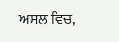ਅਸਲ ਵਿਚ,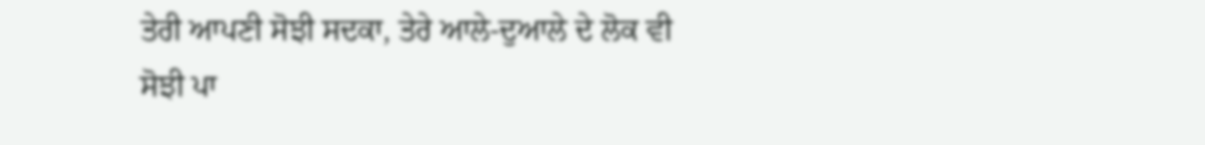ਤੇਰੀ ਆਪਣੀ ਸੋਝੀ ਸਦਕਾ, ਤੇਰੇ ਆਲੇ-ਦੁਆਲੇ ਦੇ ਲੋਕ ਵੀ ਸੋਝੀ ਪਾ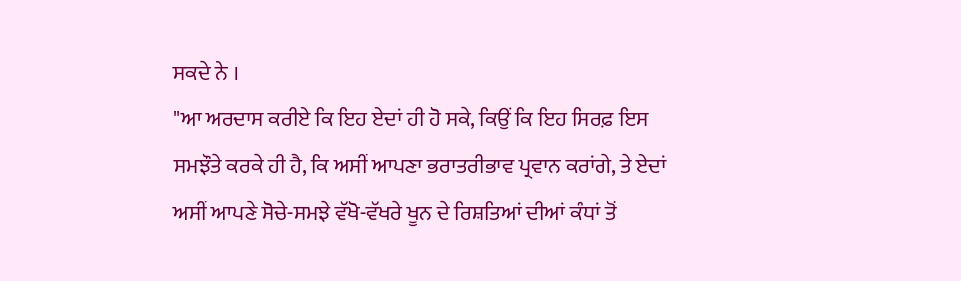ਸਕਦੇ ਨੇ ।
"ਆ ਅਰਦਾਸ ਕਰੀਏ ਕਿ ਇਹ ਏਦਾਂ ਹੀ ਹੋ ਸਕੇ, ਕਿਉਂ ਕਿ ਇਹ ਸਿਰਫ਼ ਇਸ ਸਮਝੌਤੇ ਕਰਕੇ ਹੀ ਹੈ, ਕਿ ਅਸੀਂ ਆਪਣਾ ਭਰਾਤਰੀਭਾਵ ਪ੍ਰਵਾਨ ਕਰਾਂਗੇ, ਤੇ ਏਦਾਂ ਅਸੀਂ ਆਪਣੇ ਸੋਚੇ-ਸਮਝੇ ਵੱਖੋ-ਵੱਖਰੇ ਖੂਨ ਦੇ ਰਿਸ਼ਤਿਆਂ ਦੀਆਂ ਕੰਧਾਂ ਤੋਂ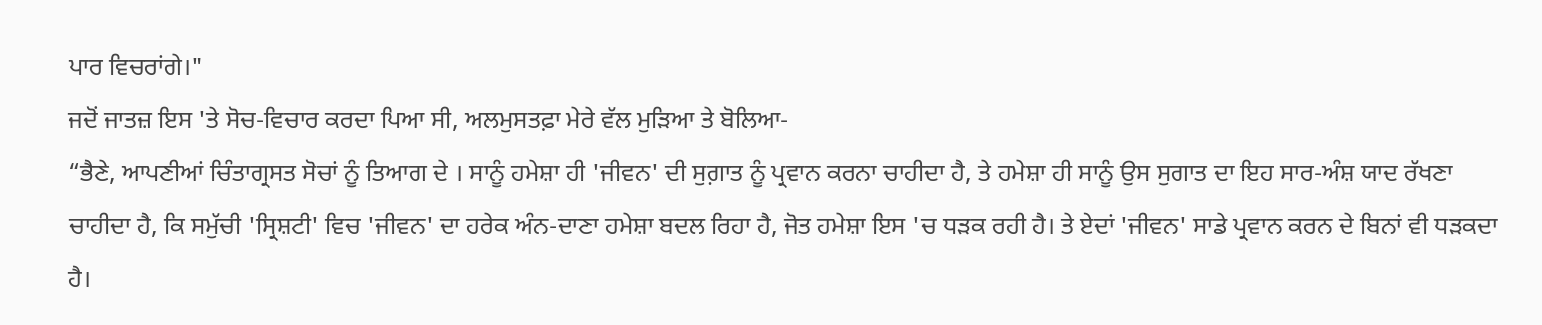ਪਾਰ ਵਿਚਰਾਂਗੇ।"
ਜਦੋਂ ਜਾਤਜ਼ ਇਸ 'ਤੇ ਸੋਚ-ਵਿਚਾਰ ਕਰਦਾ ਪਿਆ ਸੀ, ਅਲਮੁਸਤਫ਼ਾ ਮੇਰੇ ਵੱਲ ਮੁੜਿਆ ਤੇ ਬੋਲਿਆ-
“ਭੈਣੇ, ਆਪਣੀਆਂ ਚਿੰਤਾਗ੍ਰਸਤ ਸੋਚਾਂ ਨੂੰ ਤਿਆਗ ਦੇ । ਸਾਨੂੰ ਹਮੇਸ਼ਾ ਹੀ 'ਜੀਵਨ' ਦੀ ਸੁਗ਼ਾਤ ਨੂੰ ਪ੍ਰਵਾਨ ਕਰਨਾ ਚਾਹੀਦਾ ਹੈ, ਤੇ ਹਮੇਸ਼ਾ ਹੀ ਸਾਨੂੰ ਉਸ ਸੁਗਾਤ ਦਾ ਇਹ ਸਾਰ-ਅੰਸ਼ ਯਾਦ ਰੱਖਣਾ ਚਾਹੀਦਾ ਹੈ, ਕਿ ਸਮੁੱਚੀ 'ਸ੍ਰਿਸ਼ਟੀ' ਵਿਚ 'ਜੀਵਨ' ਦਾ ਹਰੇਕ ਅੰਨ-ਦਾਣਾ ਹਮੇਸ਼ਾ ਬਦਲ ਰਿਹਾ ਹੈ, ਜੋਤ ਹਮੇਸ਼ਾ ਇਸ 'ਚ ਧੜਕ ਰਹੀ ਹੈ। ਤੇ ਏਦਾਂ 'ਜੀਵਨ' ਸਾਡੇ ਪ੍ਰਵਾਨ ਕਰਨ ਦੇ ਬਿਨਾਂ ਵੀ ਧੜਕਦਾ ਹੈ।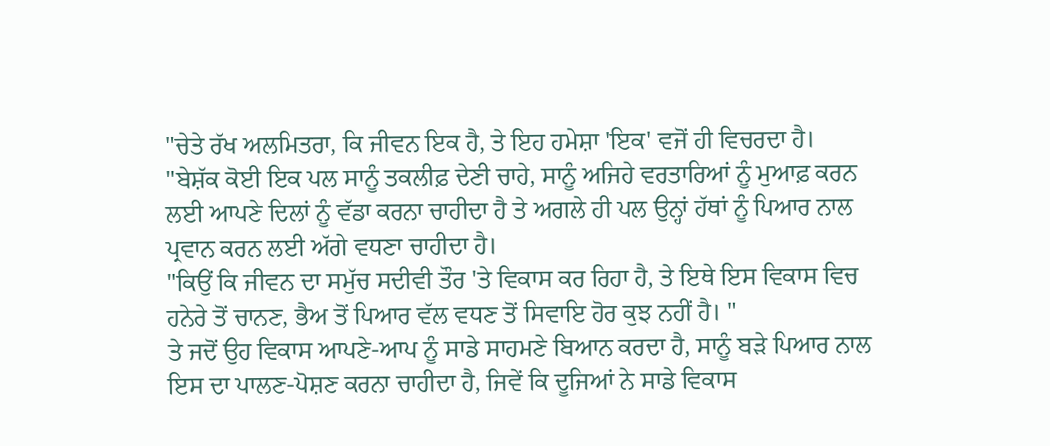"ਚੇਤੇ ਰੱਖ ਅਲਮਿਤਰਾ, ਕਿ ਜੀਵਨ ਇਕ ਹੈ, ਤੇ ਇਹ ਹਮੇਸ਼ਾ 'ਇਕ' ਵਜੋਂ ਹੀ ਵਿਚਰਦਾ ਹੈ।
"ਬੇਸ਼ੱਕ ਕੋਈ ਇਕ ਪਲ ਸਾਨੂੰ ਤਕਲੀਫ਼ ਦੇਣੀ ਚਾਹੇ, ਸਾਨੂੰ ਅਜਿਹੇ ਵਰਤਾਰਿਆਂ ਨੂੰ ਮੁਆਫ਼ ਕਰਨ ਲਈ ਆਪਣੇ ਦਿਲਾਂ ਨੂੰ ਵੱਡਾ ਕਰਨਾ ਚਾਹੀਦਾ ਹੈ ਤੇ ਅਗਲੇ ਹੀ ਪਲ ਉਨ੍ਹਾਂ ਹੱਥਾਂ ਨੂੰ ਪਿਆਰ ਨਾਲ ਪ੍ਰਵਾਨ ਕਰਨ ਲਈ ਅੱਗੇ ਵਧਣਾ ਚਾਹੀਦਾ ਹੈ।
"ਕਿਉਂ ਕਿ ਜੀਵਨ ਦਾ ਸਮੁੱਚ ਸਦੀਵੀ ਤੌਰ 'ਤੇ ਵਿਕਾਸ ਕਰ ਰਿਹਾ ਹੈ, ਤੇ ਇਥੇ ਇਸ ਵਿਕਾਸ ਵਿਚ ਹਨੇਰੇ ਤੋਂ ਚਾਨਣ, ਭੈਅ ਤੋਂ ਪਿਆਰ ਵੱਲ ਵਧਣ ਤੋਂ ਸਿਵਾਇ ਹੋਰ ਕੁਝ ਨਹੀਂ ਹੈ। "
ਤੇ ਜਦੋਂ ਉਹ ਵਿਕਾਸ ਆਪਣੇ-ਆਪ ਨੂੰ ਸਾਡੇ ਸਾਹਮਣੇ ਬਿਆਨ ਕਰਦਾ ਹੈ, ਸਾਨੂੰ ਬੜੇ ਪਿਆਰ ਨਾਲ ਇਸ ਦਾ ਪਾਲਣ-ਪੋਸ਼ਣ ਕਰਨਾ ਚਾਹੀਦਾ ਹੈ, ਜਿਵੇਂ ਕਿ ਦੂਜਿਆਂ ਨੇ ਸਾਡੇ ਵਿਕਾਸ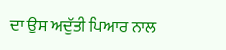ਦਾ ਉਸ ਅਦੁੱਤੀ ਪਿਆਰ ਨਾਲ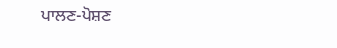ਪਾਲਣ-ਪੋਸ਼ਣ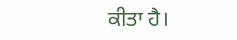ਕੀਤਾ ਹੈ।